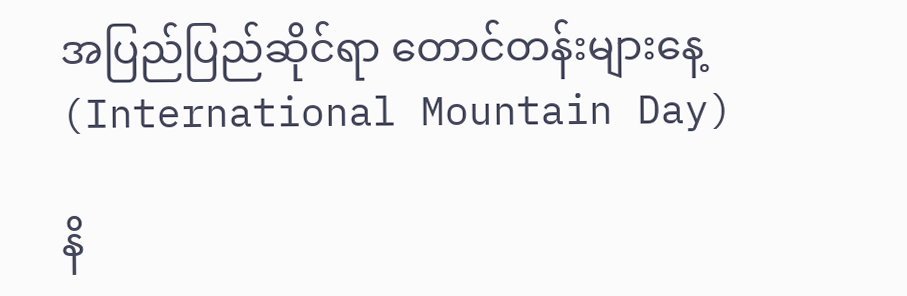အပြည်ပြည်ဆိုင်ရာ တောင်တန်းများနေ့ (International Mountain Day)

နိ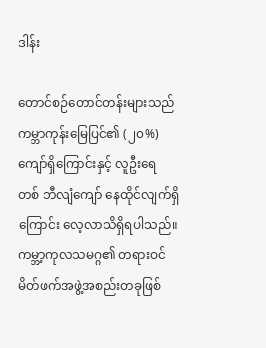ဒါန်း

တောင်စဉ်တောင်တန်းများသည် ကမ္ဘာကုန်းမြေပြင်၏ (၂၀%) ကျော်ရှိကြောင်းနှင့် လူဦးရေ တစ် ဘီလျံကျော် နေထိုင်လျက်ရှိကြောင်း လေ့လာသိရှိရပါသည်။ ကမ္ဘာ့ကုလသမဂ္ဂ၏ တရားဝင်မိတ်ဖက်အဖွဲ့အစည်းတခုဖြစ်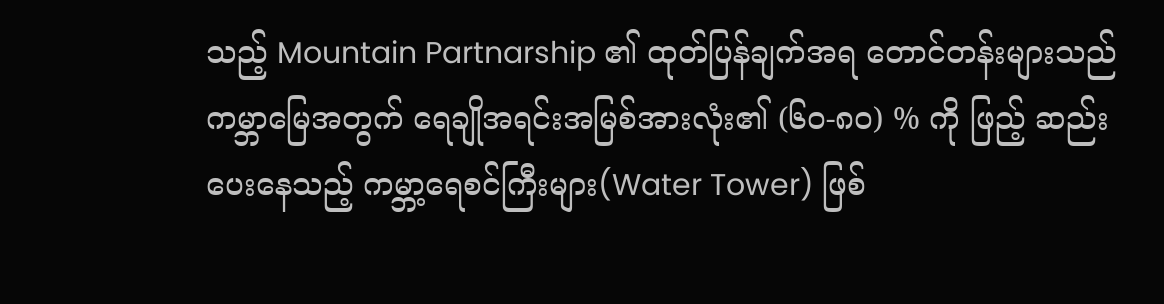သည့် Mountain Partnarship ၏ ထုတ်ပြန်ချက်အရ တောင်တန်းများသည် ကမ္ဘာမြေအတွက် ရေချိုအရင်းအမြစ်အားလုံး၏ (၆၀-၈၀) % ကို ဖြည့် ဆည်းပေးနေသည့် ကမ္ဘာ့ရေစင်ကြီးများ(Water Tower) ဖြစ်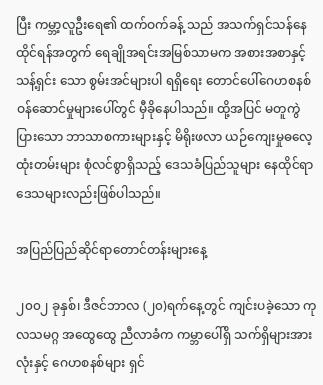ပြီး ကမ္ဘာ့လူဦးရေ၏ ထက်ဝက်ခန့် သည် အသက်ရှင်သန်နေထိုင်ရန်အတွက် ရေချိုအရင်းအမြစ်သာမက အစားအစာနှင့် သန့်ရှင်း သော စွမ်းအင်များပါ ရရှိရေး တောင်ပေါ်ဂေဟစနစ်ဝန်ဆောင်မှုများပေါ်တွင် မှီခိုနေပါသည်။ ထို့အပြင် မတူကွဲပြားသော ဘာသာစကားများနှင့် မိရိုးဖလာ ယဉ်ကျေးမှုဓလေ့ထုံးတမ်းများ စုံလင်စွာရှိသည့် ဒေသခံပြည်သူများ နေထိုင်ရာဒေသများလည်းဖြစ်ပါသည်။

အပြည်ပြည်ဆိုင်ရာတောင်တန်းများနေ့

၂၀၀၂ ခုနှစ်၊ ဒီဇင်ဘာလ (၂၀)ရက်နေ့တွင် ကျင်းပခဲ့သော ကုလသမဂ္ဂ အထွေထွေ ညီလာခံက ကမ္ဘာပေါ်ရှိ သက်ရှိများအားလုံးနှင့် ဂေဟစနစ်များ ရှင်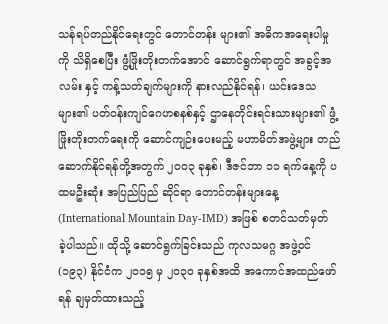သန်ရပ်တည်နိုင်ရေးတွင် တောင်တန်း များ၏ အဓိကအရေးပါမှုကို သိရှိစေပြီး ဖွံ့ဖြိုးတိုးတက်အောင် ဆောင်ရွက်ရာတွင် အခွင့်အလမ်း နှင့် ကန့်သတ်ချက်များကို နားလည်နိုင်ရန်၊ ယင်းဒေသများ၏ ပတ်ဝန်းကျင်ဂေဟစနစ်နှင့် ဌာနေတိုင်းရင်းသားများ၏ ဖွံ့ဖြိုးတိုးတက်ရေးကို ဆောင်ကျဉ်းပေးမည့် မဟာမိတ်အဖွဲ့များ တည်ဆောက်နိုင်ရန်တို့အတွက် ၂၀၀၃ ခုနှစ်၊ ဒီဇင်ဘာ ၁၁ ရက်နေ့ကို ပထမဦးဆုံး အပြည်ပြည် ဆိုင်ရာ တောင်တန်းများနေ့ (International Mountain Day-IMD) အဖြစ် စတင်သတ်မှတ် ခဲ့ပါသည်။ ထိုသို့ ဆောင်ရွက်ခြင်းသည် ကုလသမဂ္ဂ အဖွဲ့ဝင် (၁၉၃) နိုင်ငံက ၂၀၁၅ မှ ၂၀၃၀ ခုနှစ်အထိ အကောင်အထည်ဖော်ရန် ချမှတ်ထားသည့်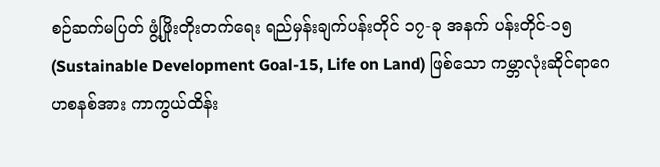စဉ်ဆက်မပြတ် ဖွံ့ဖြိုးတိုးတက်ရေး ရည်မှန်းချက်ပန်းတိုင် ၁၇-ခု အနက် ပန်းတိုင်-၁၅ (Sustainable Development Goal-15, Life on Land) ဖြစ်သော ကမ္ဘာလုံးဆိုင်ရာဂေဟစနစ်အား ကာကွယ်ထိန်း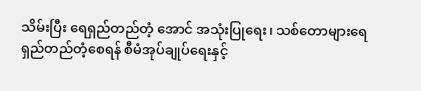သိမ်းပြီး ရေရှည်တည်တံ့ အောင် အသုံးပြုရေး၊ သစ်တောများရေရှည်တည်တံ့စေရန် စီမံအုပ်ချုပ်ရေးနှင့်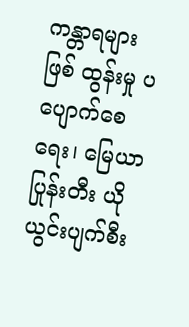ကန္တာရများ ဖြစ် ထွန်းမှု ပပျောက်စေရေး၊ မြေယာပြုန်းတီး ယိုယွင်းပျက်စီး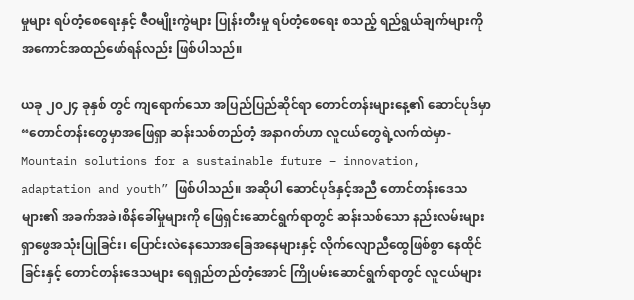မှုများ ရပ်တံ့စေရေးနှင့် ဇီဝမျိုးကွဲများ ပြုန်းတီးမှု ရပ်တံ့စေရေး စသည့် ရည်ရွယ်ချက်များကို အကောင်အထည်ဖော်ရန်လည်း ဖြစ်ပါသည်။

ယခု ၂၀၂၄ ခုနှစ် တွင် ကျရောက်သော အပြည်ပြည်ဆိုင်ရာ တောင်တန်းများနေ့၏ ဆောင်ပုဒ်မှာ “တောင်တန်းတွေမှာအဖြေရှာ ဆန်းသစ်တည်တံ့ အနာဂတ်ဟာ လူငယ်တွေရဲ့လက်ထဲမှာ-Mountain solutions for a sustainable future – innovation, adaptation and youth” ဖြစ်ပါသည်။ အဆိုပါ ဆောင်ပုဒ်နှင့်အညီ တောင်တန်းဒေသများ၏ အခက်အခဲ၊စိန်ခေါ်မှုများကို ဖြေရှင်းဆောင်ရွက်ရာတွင် ဆန်းသစ်သော နည်းလမ်းများ ရှာဖွေအသုံးပြုခြင်း၊ ပြောင်းလဲနေသောအခြေအနေများနှင့် လိုက်လျောညီထွေဖြစ်စွာ နေထိုင်ခြင်းနှင့် တောင်တန်းဒေသများ ရေရှည်တည်တံ့အောင် ကြိုပမ်းဆောင်ရွက်ရာတွင် လူငယ်များ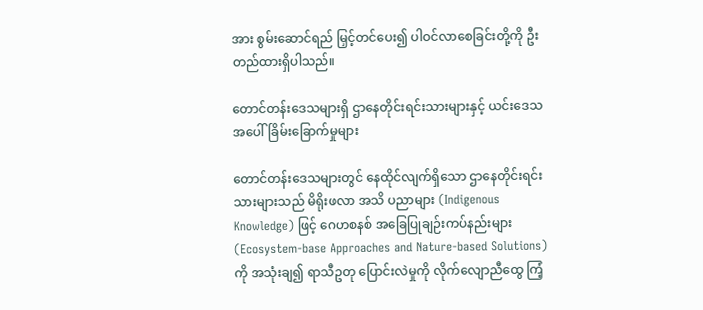အား စွမ်းဆောင်ရည် မြှင့်တင်ပေး၍ ပါဝင်လာစေခြင်းတို့ကို ဦးတည်ထားရှိပါသည်။

တောင်တန်းဒေသများရှိ ဌာနေတိုင်းရင်းသားများနှင့် ယင်းဒေသအပေါ်ခြိမ်းခြောက်မှုများ

တောင်တန်းဒေသများတွင် နေထိုင်လျက်ရှိသော ဌာနေတိုင်းရင်းသားများသည် မိရိုးဖလာ အသိ ပညာများ (Indigenous Knowledge) ဖြင့် ဂေဟစနစ် အခြေပြုချဉ်းကပ်နည်းများ (Ecosystem-base Approaches and Nature-based Solutions) ကို အသုံးချ၍ ရာသီဥတု ပြောင်းလဲမှုကို လိုက်လျောညီထွေ ကြံ့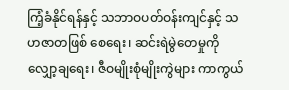ကြံ့ခံနိုင်ရန်နှင့် သဘာဝပတ်ဝန်းကျင်နှင့် သဟဇာတဖြစ် စေရေး၊ ဆင်းရဲမွဲတေမှုကို လျှော့ချရေး၊ ဇီဝမျိုးစုံမျိုးကွဲများ ကာကွယ်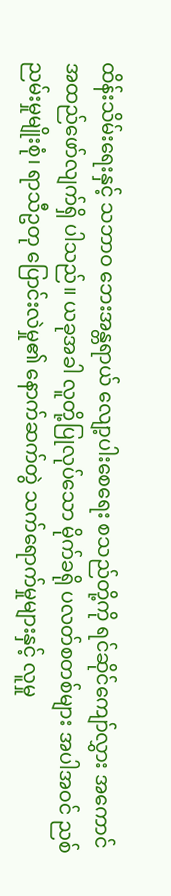ထိန်းသိမ်းရေးနှင့် သဘာဝ ဘေးအန္တရာယ် လျော့ပါးစေရေး စသည်တို့ကို ရင်ဆိုင်ကျော်လွှား အကောင်အထည်ဖော်လျက်ရှိ ပါသည်။ ယခုအခါ လူတို့ပြုလုပ်သော မိုက်ခရို ပလတ်စတစ်များ အပါအဝင် ညစ်ညမ်းမှုမျိုးစုံ၊ ရာသီဥတု ပြောင်းလဲမှု၏ နောက်ဆက်တွဲ သက်ရောက်မှုများနှင့် လူမှု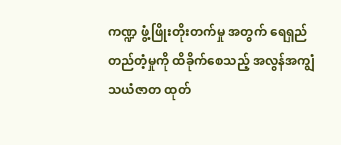ကဏ္ဍ ဖွံ့ဖြိုးတိုးတက်မှု အတွက် ရေရှည်တည်တံ့မှုကို ထိခိုက်စေသည့် အလွန်အကျွံ သယံဇာတ ထုတ်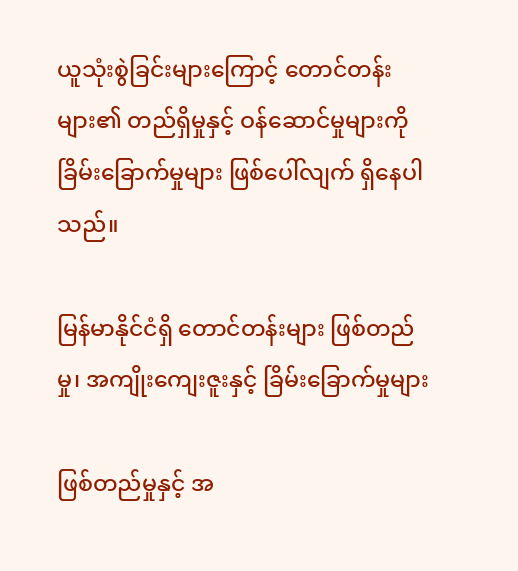ယူသုံးစွဲခြင်းများကြောင့် တောင်တန်းများ၏ တည်ရှိမှုနှင့် ဝန်ဆောင်မှုများကို ခြိမ်းခြောက်မှုများ ဖြစ်ပေါ်လျက် ရှိနေပါသည်။

မြန်မာနိုင်ငံရှိ တောင်တန်းများ ဖြစ်တည်မှု၊ အကျိုးကျေးဇူးနှင့် ခြိမ်းခြောက်မှုများ

ဖြစ်တည်မှုနှင့် အ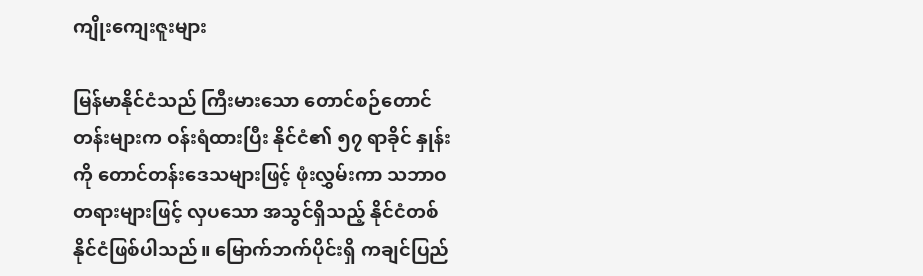ကျိုးကျေးဇူးများ

မြန်မာနိုင်ငံသည် ကြီးမားသော တောင်စဉ်တောင်တန်းများက ဝန်းရံထားပြီး နိုင်ငံ၏ ၅၇ ရာခိုင် နှုန်းကို တောင်တန်းဒေသများဖြင့် ဖုံးလွှမ်းကာ သဘာဝတရားများဖြင့် လှပသော အသွင်ရှိသည့် နိုင်ငံတစ် နိုင်ငံဖြစ်ပါသည်။ မြောက်ဘက်ပိုင်းရှိ ကချင်ပြည်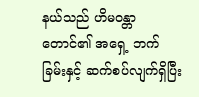နယ်သည် ဟိမဝန္တာတောင်၏ အရှေ့ ဘက်ခြမ်းနှင့် ဆက်စပ်လျက်ရှိပြီး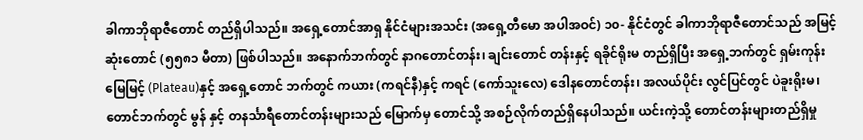ခါကာဘိုရာဇီတောင် တည်ရှိပါသည်။ အရှေ့တောင်အာရှ နိုင်ငံများအသင်း (အရှေ့တီမော အပါအဝင်) ၁၀- နိုင်ငံတွင် ခါကာဘိုရာဇီတောင်သည် အမြင့် ဆုံးတောင် (၅၅၈၁ မီတာ) ဖြစ်ပါသည်။ အနောက်ဘက်တွင် နာဂတောင်တန်း၊ ချင်းတောင် တန်းနှင့် ရခိုင်ရိုးမ တည်ရှိပြီး အရှေ့ဘက်တွင် ရှမ်းကုန်းမြေမြင့် (Plateau)နှင့် အရှေ့တောင် ဘက်တွင် ကယား (ကရင်နီ)နှင့် ကရင် (ကော်သူးလေ) ဒေါနတောင်တန်း၊ အလယ်ပိုင်း လွင်ပြင်တွင် ပဲခူးရိုးမ၊ တောင်ဘက်တွင် မွန် နှင့် တနင်္သာရီတောင်တန်းများသည် မြောက်မှ တောင်သို့ အစဉ်လိုက်တည်ရှိနေပါသည်။ ယင်းကဲ့သို့ တောင်တန်းများတည်ရှိမှု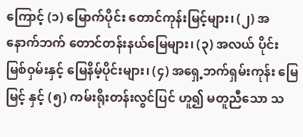ကြောင့် (၁) မြောက်ပိုင်း တောင်ကုန်းမြင့်များ၊ (၂) အနောက်ဘက် တောင်တန်းနယ်မြေများ၊ (၃) အလယ် ပိုင်း မြစ်ဝှမ်းနှင့် မြေနိမ့်ပိုင်းများ၊ (၄) အရှေ့ဘက်ရှမ်းကုန်း မြေမြင့် နှင့် (၅) ကမ်းရိုးတန်းလွင်ပြင် ဟူ၍ မတူညီသော သ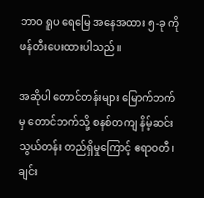ဘာဝ ရူပ ရေမြေ အနေအထား ၅-ခု ကို ဖန်တီးပေးထားပါသည်။

အဆိုပါ တောင်တန်းများ မြောက်ဘက်မှ တောင်ဘက်သို့ စနစ်တကျ နိမ့်ဆင်းသွယ်တန်း တည်ရှိမှုကြောင့် ဧရာဝတီ၊ ချင်း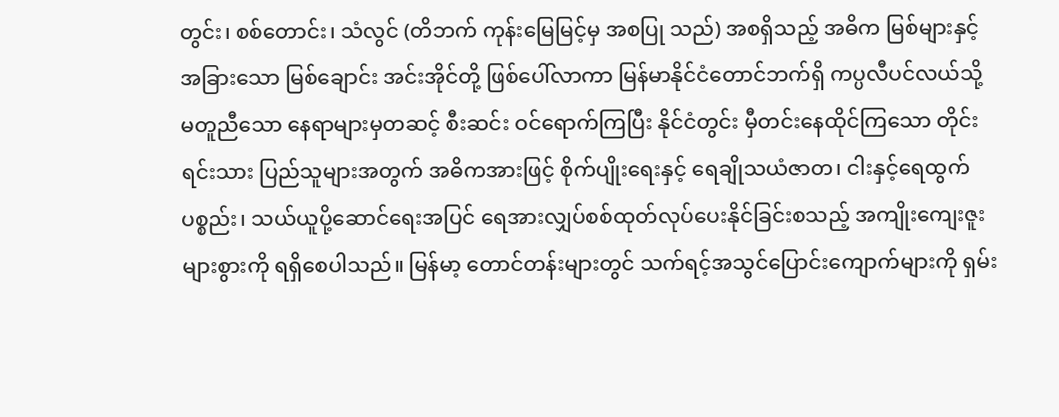တွင်း၊ စစ်တောင်း၊ သံလွင် (တိဘက် ကုန်းမြေမြင့်မှ အစပြု သည်) အစရှိသည့် အဓိက မြစ်များနှင့် အခြားသော မြစ်ချောင်း အင်းအိုင်တို့ ဖြစ်ပေါ်လာကာ မြန်မာနိုင်ငံတောင်ဘက်ရှိ ကပ္ပလီပင်လယ်သို့ မတူညီသော နေရာများမှတဆင့် စီးဆင်း ဝင်ရောက်ကြပြီး နိုင်ငံတွင်း မှီတင်းနေထိုင်ကြသော တိုင်းရင်းသား ပြည်သူများအတွက် အဓိကအားဖြင့် စိုက်ပျိုးရေးနှင့် ရေချိုသယံဇာတ၊ ငါးနှင့်ရေထွက်ပစ္စည်း၊ သယ်ယူပို့ဆောင်ရေးအပြင် ရေအားလျှပ်စစ်ထုတ်လုပ်ပေးနိုင်ခြင်းစသည့် အကျိုးကျေးဇူးများစွားကို ရရှိစေပါသည်။ မြန်မာ့ တောင်တန်းများတွင် သက်ရင့်အသွင်ပြောင်းကျောက်များကို ရှမ်း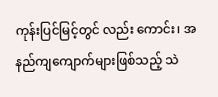ကုန်းပြင်မြင့်တွင် လည်း ကောင်း၊ အနည်ကျကျောက်များဖြစ်သည့် သဲ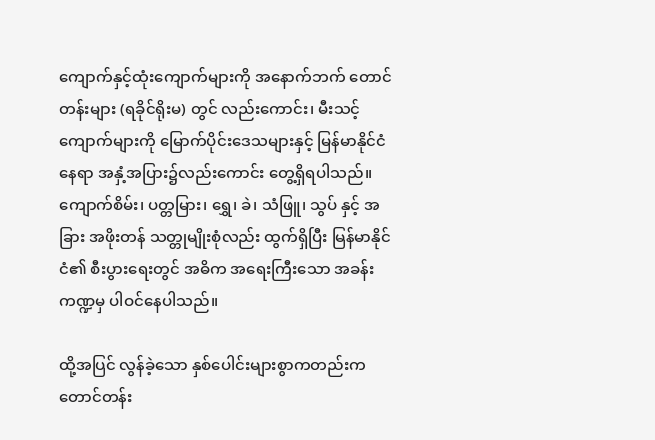ကျောက်နှင့်ထုံးကျောက်များကို အနောက်ဘက် တောင်တန်းများ (ရခိုင်ရိုးမ) တွင် လည်းကောင်း၊ မီးသင့်ကျောက်များကို မြောက်ပိုင်းဒေသများနှင့် မြန်မာနိုင်ငံနေရာ အနှံ့အပြား၌လည်းကောင်း တွေ့ရှိရပါသည်။ ကျောက်စိမ်း၊ ပတ္တမြား၊ ရွှေ၊ ခဲ၊ သံဖြူ၊ သွပ် နှင့် အခြား အဖိုးတန် သတ္တုမျိုးစုံလည်း ထွက်ရှိပြီး မြန်မာနိုင်ငံ၏ စီးပွားရေးတွင် အဓိက အရေးကြီးသော အခန်းကဏ္ဍမှ ပါဝင်နေပါသည်။

ထို့အပြင် လွန်ခဲ့သော နှစ်ပေါင်းများစွာကတည်းက တောင်တန်း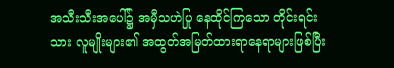အသီးသီးအပေါ်၌ အမှီသဟဲပြု နေထိုင်ကြသော တိုင်းရင်းသား လူမျိုးများ၏ အထွတ်အမြတ်ထားရာနေရာများဖြစ်ပြီး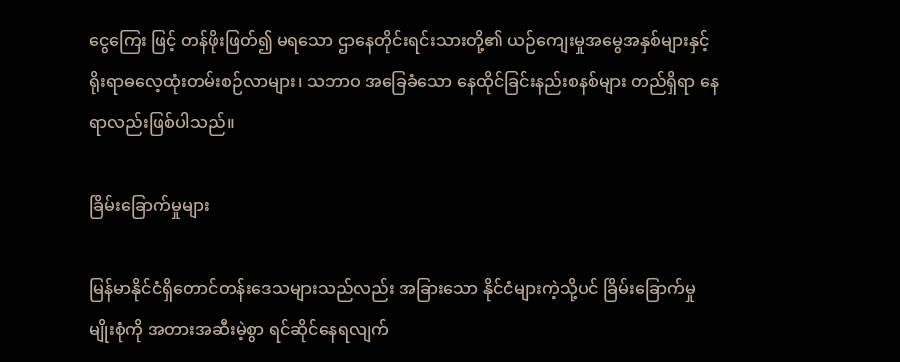ငွေကြေး ဖြင့် တန်ဖိုးဖြတ်၍ မရသော ဌာနေတိုင်းရင်းသားတို့၏ ယဉ်ကျေးမှုအမွေအနှစ်များနှင့် ရိုးရာဓလေ့ထုံးတမ်းစဉ်လာများ၊ သဘာဝ အခြေခံသော နေထိုင်ခြင်းနည်းစနစ်များ တည်ရှိရာ နေရာလည်းဖြစ်ပါသည်။

ခြိမ်းခြောက်မှုများ

မြန်မာနိုင်ငံရှိတောင်တန်းဒေသများသည်လည်း အခြားသော နိုင်ငံများကဲ့သို့ပင် ခြိမ်းခြောက်မှု မျိုးစုံကို အတားအဆီးမဲ့စွာ ရင်ဆိုင်နေရလျက်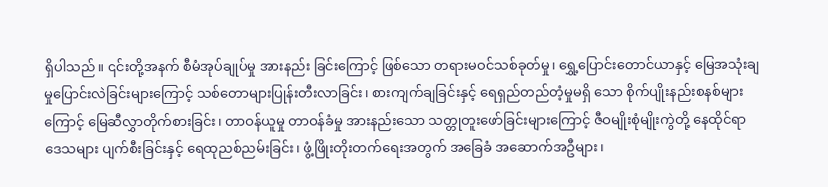ရှိပါသည်။ ၎င်းတို့အနက် စီမံအုပ်ချုပ်မှု အားနည်း ခြင်းကြောင့် ဖြစ်သော တရားမဝင်သစ်ခုတ်မှု၊ ရွှေ့ပြောင်းတောင်ယာနှင့် မြေအသုံးချမှုပြောင်းလဲခြင်းများကြောင့် သစ်တောများပြုန်းတီးလာခြင်း၊ စားကျက်ချခြင်းနှင့် ရေရှည်တည်တံ့မှုမရှိ သော စိုက်ပျိုးနည်းစနစ်များကြောင့် မြေဆီလွှာတိုက်စားခြင်း၊ တာဝန်ယူမှု တာဝန်ခံမှု အားနည်းသော သတ္တုတူးဖော်ခြင်းများကြောင့် ဇီဝမျိုးစုံမျိုးကွဲတို့ နေထိုင်ရာဒေသများ ပျက်စီးခြင်းနှင့် ရေထုညစ်ညမ်းခြင်း၊ ဖွံ့ဖြိုးတိုးတက်ရေးအတွက် အခြေခံ အဆောက်အဦများ၊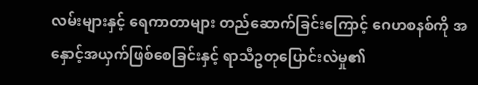လမ်းများနှင့် ရေကာတာများ တည်ဆောက်ခြင်းကြောင့် ဂေဟစနစ်ကို အနှောင့်အယှက်ဖြစ်စေခြင်းနှင့် ရာသီဥတုပြောင်းလဲမှု၏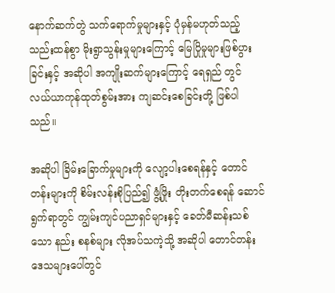နောက်ဆက်တွဲ သက်ရောက်မှုများနှင့် ပုံမှန်မဟုတ်သည့် သည်းထန်စွာ မိုးရွာသွန်းမှုများကြောင့် မြေပြိုမှုများဖြစ်ပွားခြင်းနှင့် အဆိုပါ အကျိုးဆက်များကြောင့် ရေရှည် တွင် လယ်ယာကုန်ထုတ်စွမ်းအား ကျဆင်းစေခြင်းတို့ ဖြစ်ပါသည်။

အဆိုပါ ခြိမ်းခြောက်မှုများကို လျော့ပါးစေရန်နှင့် တောင်တန်းများကို စိမ်းလန်းစိုပြည်၍ ဖွံ့ဖြိုး တိုးတက်စေရန် ဆောင်ရွက်ရာတွင် ကျွမ်းကျင်ပညာရှင်များနှင့် ခေတ်မီဆန်းသစ်သော နည်း စနစ်များ လိုအပ်သကဲ့သို့ အဆိုပါ တောင်တန်း ဒေသများပေါ်တွင်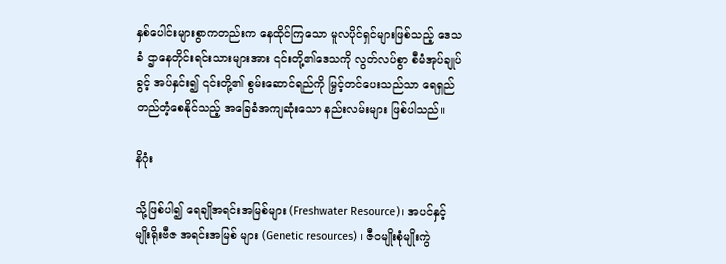နှစ်ပေါင်းများစွာကတည်းက နေထိုင်ကြသော မူလပိုင်ရှင်များဖြစ်သည့် ဒေသခံ ဌာနေတိုင်းရင်းသားများအား ၎င်းတို့၏ဒေသကို လွတ်လပ်စွာ စီမံအုပ်ချုပ်ခွင့် အပ်နှင်း၍ ၎င်းတို့၏ စွမ်းဆောင်ရည်ကို မြှင့်တင်ပေးသည်သာ ရေရှည်တည်တံ့စေနိုင်သည့် အခြေခံအကျဆုံးသော နည်းလမ်းများ ဖြစ်ပါသည်။

နိဂုံး

သို့ဖြစ်ပါ၍ ရေချိုအရင်းအမြစ်များ (Freshwater Resource)၊ အပင်နှင့် မျိုးရိုးဗီဇ အရင်းအမြစ် များ (Genetic resources) ၊ ဇီဝမျိုးစုံမျိုးကွဲ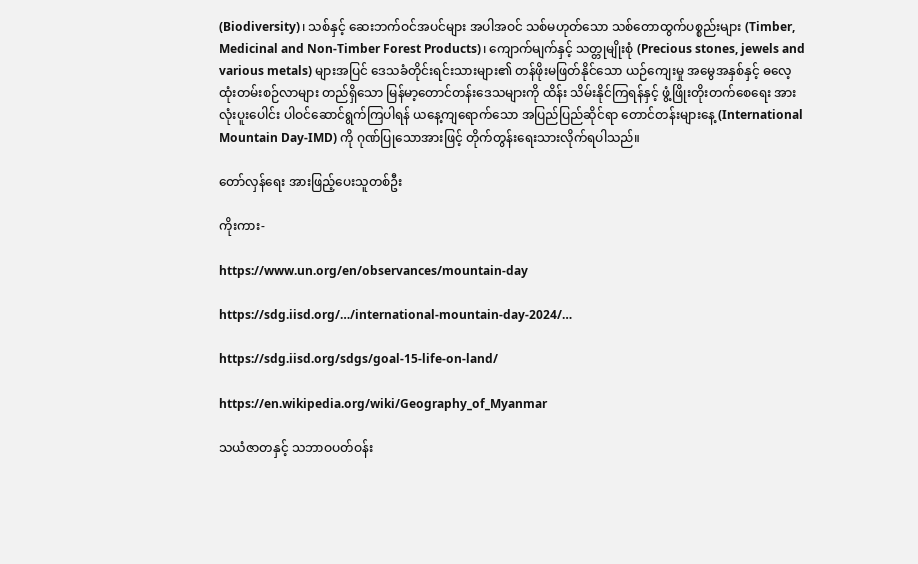(Biodiversity)၊ သစ်နှင့် ဆေးဘက်ဝင်အပင်များ အပါအဝင် သစ်မဟုတ်သော သစ်တောထွက်ပစ္စည်းများ (Timber, Medicinal and Non-Timber Forest Products)၊ ကျောက်မျက်နှင့် သတ္တုမျိုးစုံ (Precious stones, jewels and various metals) များအပြင် ဒေသခံတိုင်းရင်းသားများ၏ တန်ဖိုးမဖြတ်နိုင်သော ယဉ်ကျေးမှု အမွေအနှစ်နှင့် ဓလေ့ထုံးတမ်းစဉ်လာများ တည်ရှိသော မြန်မာ့တောင်တန်းဒေသများကို ထိန်း သိမ်းနိုင်ကြရန်နှင့် ဖွံ့ဖြိုးတိုးတက်စေရေး အားလုံးပူးပေါင်း ပါဝင်ဆောင်ရွက်ကြပါရန် ယနေ့ကျရောက်သော အပြည်ပြည်ဆိုင်ရာ တောင်တန်းများနေ့ (International Mountain Day-IMD) ကို ဂုဏ်ပြုသောအားဖြင့် တိုက်တွန်းရေးသားလိုက်ရပါသည်။

တော်လှန်ရေး အားဖြည့်ပေးသူတစ်ဦး

ကိုးကား-

https://www.un.org/en/observances/mountain-day

https://sdg.iisd.org/…/international-mountain-day-2024/…

https://sdg.iisd.org/sdgs/goal-15-life-on-land/

https://en.wikipedia.org/wiki/Geography_of_Myanmar

သယံဇာတနှင့် သဘာဝပတ်ဝန်း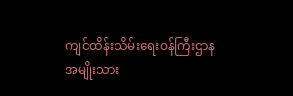ကျင်ထိန်းသိမ်းရေးဝန်ကြီးဌာန
အမျိုးသား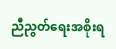ညီညွတ်ရေးအစိုးရ